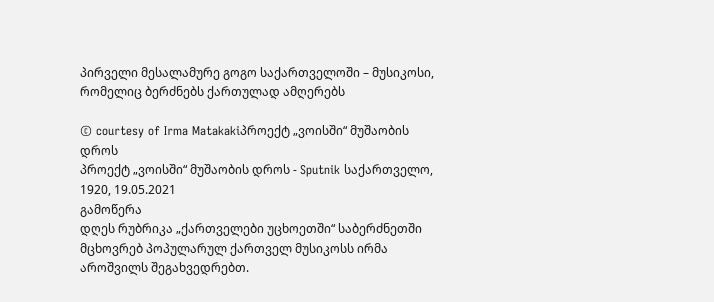პირველი მესალამურე გოგო საქართველოში – მუსიკოსი, რომელიც ბერძნებს ქართულად ამღერებს

© courtesy of Irma Matakakiპროექტ „ვოისში“ მუშაობის დროს
პროექტ „ვოისში“ მუშაობის დროს - Sputnik საქართველო, 1920, 19.05.2021
გამოწერა
დღეს რუბრიკა „ქართველები უცხოეთში“ საბერძნეთში მცხოვრებ პოპულარულ ქართველ მუსიკოსს ირმა აროშვილს შეგახვედრებთ.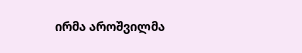ირმა აროშვილმა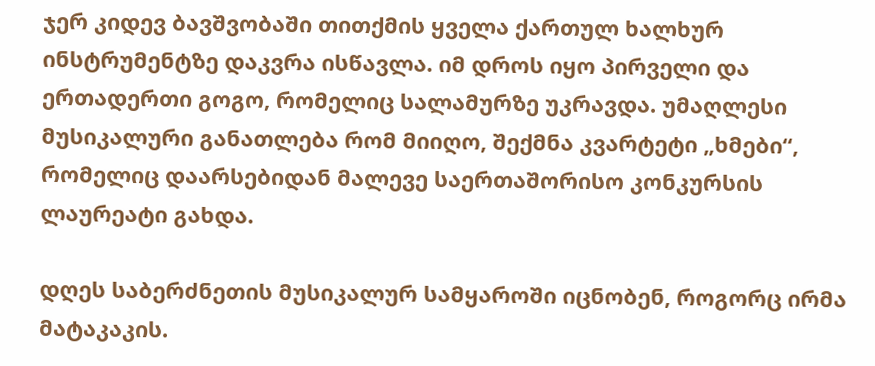ჯერ კიდევ ბავშვობაში თითქმის ყველა ქართულ ხალხურ ინსტრუმენტზე დაკვრა ისწავლა. იმ დროს იყო პირველი და ერთადერთი გოგო, რომელიც სალამურზე უკრავდა. უმაღლესი მუსიკალური განათლება რომ მიიღო, შექმნა კვარტეტი „ხმები“, რომელიც დაარსებიდან მალევე საერთაშორისო კონკურსის ლაურეატი გახდა.

დღეს საბერძნეთის მუსიკალურ სამყაროში იცნობენ, როგორც ირმა მატაკაკის.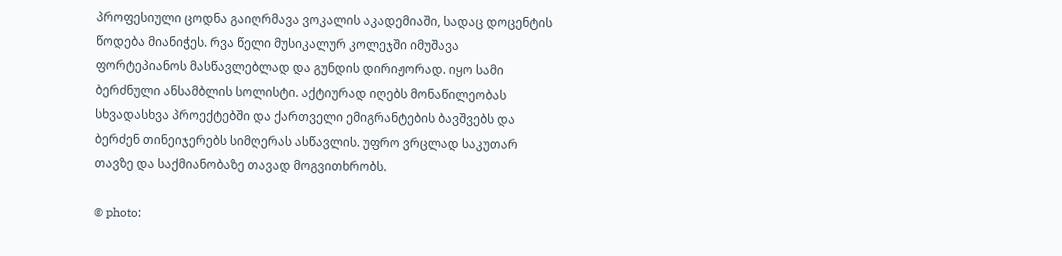პროფესიული ცოდნა გაიღრმავა ვოკალის აკადემიაში, სადაც დოცენტის წოდება მიანიჭეს. რვა წელი მუსიკალურ კოლეჯში იმუშავა ფორტეპიანოს მასწავლებლად და გუნდის დირიჟორად. იყო სამი ბერძნული ანსამბლის სოლისტი. აქტიურად იღებს მონაწილეობას სხვადასხვა პროექტებში და ქართველი ემიგრანტების ბავშვებს და ბერძენ თინეიჯერებს სიმღერას ასწავლის. უფრო ვრცლად საკუთარ თავზე და საქმიანობაზე თავად მოგვითხრობს.

© photo: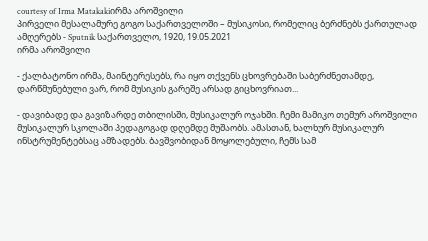courtesy of Irma Matakakiირმა აროშვილი
პირველი მესალამურე გოგო საქართველოში – მუსიკოსი, რომელიც ბერძნებს ქართულად ამღერებს - Sputnik საქართველო, 1920, 19.05.2021
ირმა აროშვილი

- ქალბატონო ირმა, მაინტერესებს, რა იყო თქვენს ცხოვრებაში საბერძნეთამდე, დარწმუნებული ვარ, რომ მუსიკის გარეშე არსად გიცხოვრიათ...

- დავიბადე და გავიზარდე თბილისში, მუსიკალურ ოჯახში. ჩემი მამიკო თემურ აროშვილი მუსიკალურ სკოლაში პედაგოგად დღემდე მუშაობს. ამასთან, ხალხურ მუსიკალურ ინსტრუმენტებსაც ამზადებს. ბავშვობიდან მოყოლებული, ჩემს სამ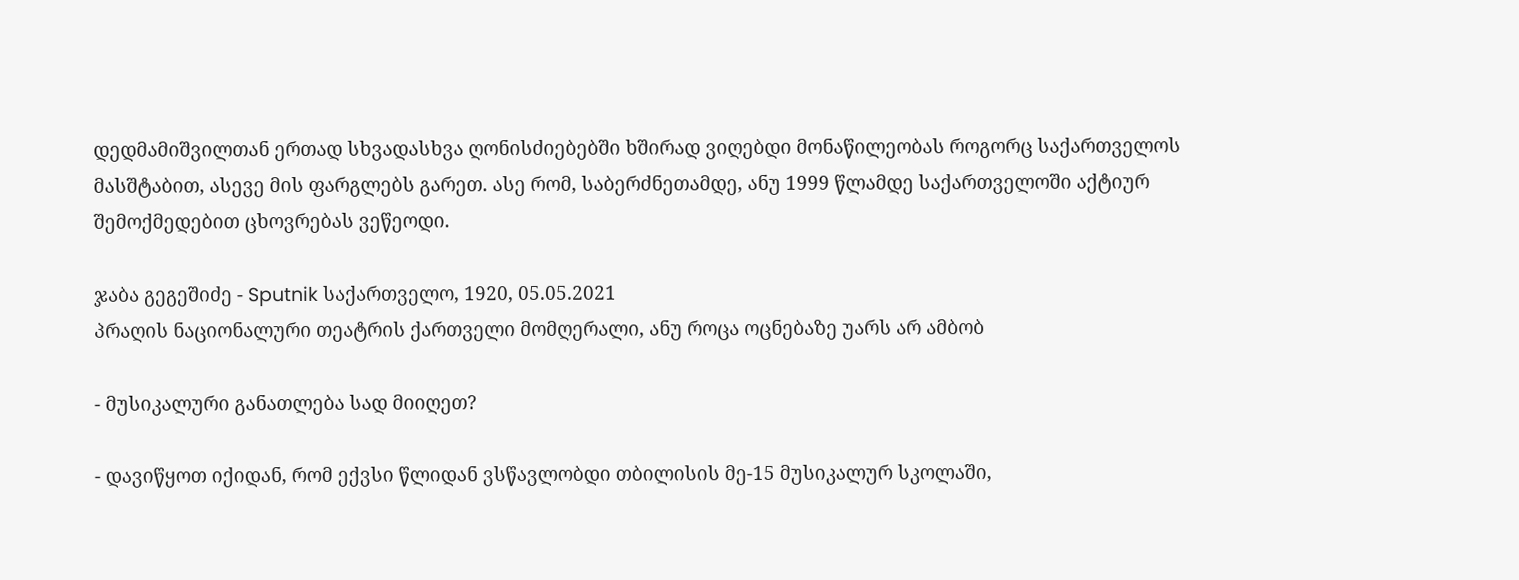დედმამიშვილთან ერთად სხვადასხვა ღონისძიებებში ხშირად ვიღებდი მონაწილეობას როგორც საქართველოს მასშტაბით, ასევე მის ფარგლებს გარეთ. ასე რომ, საბერძნეთამდე, ანუ 1999 წლამდე საქართველოში აქტიურ შემოქმედებით ცხოვრებას ვეწეოდი.

ჯაბა გეგეშიძე - Sputnik საქართველო, 1920, 05.05.2021
პრაღის ნაციონალური თეატრის ქართველი მომღერალი, ანუ როცა ოცნებაზე უარს არ ამბობ

- მუსიკალური განათლება სად მიიღეთ?

- დავიწყოთ იქიდან, რომ ექვსი წლიდან ვსწავლობდი თბილისის მე-15 მუსიკალურ სკოლაში,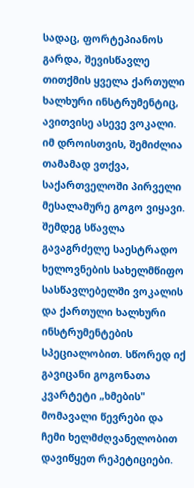სადაც, ფორტეპიანოს გარდა, შევისწავლე თითქმის ყველა ქართული ხალხური ინსტრუმენტიც, ავითვისე ასევე ვოკალი. იმ დროისთვის, შემიძლია თამამად ვთქვა, საქართველოში პირველი მესალამურე გოგო ვიყავი. შემდეგ სწავლა გავაგრძელე საესტრადო ხელოვნების სახელმწიფო სასწავლებელში ვოკალის და ქართული ხალხური ინსტრუმენტების სპეციალობით. სწორედ იქ გავიცანი გოგონათა კვარტეტი „ხმების" მომავალი წევრები და ჩემი ხელმძღვანელობით დავიწყეთ რეპეტიციები.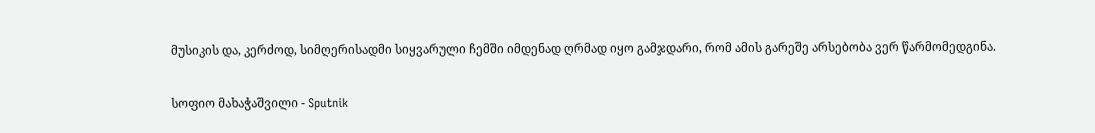მუსიკის და, კერძოდ, სიმღერისადმი სიყვარული ჩემში იმდენად ღრმად იყო გამჯდარი, რომ ამის გარეშე არსებობა ვერ წარმომედგინა.

სოფიო მახაჭაშვილი - Sputnik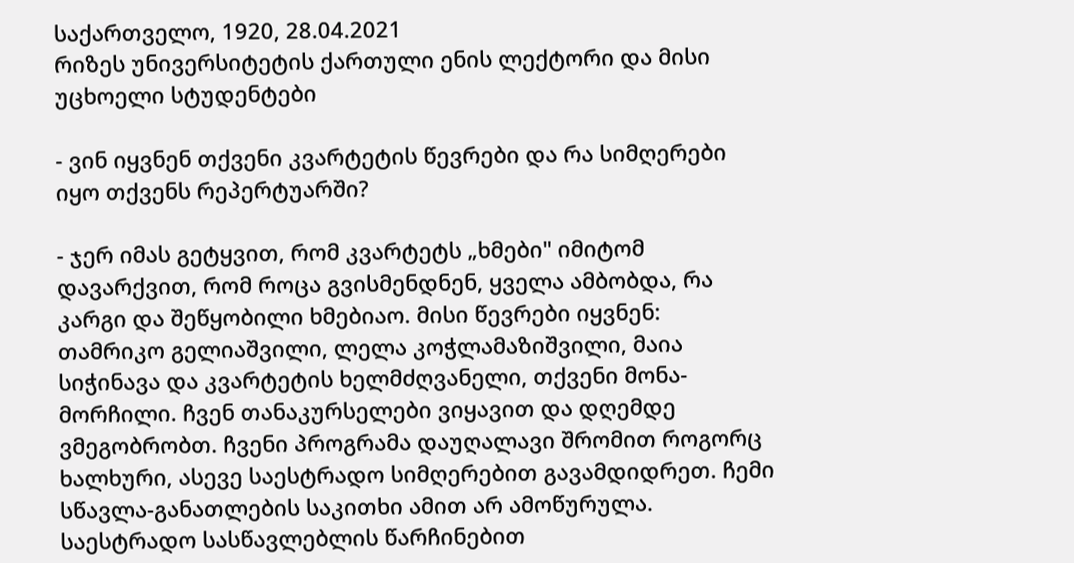საქართველო, 1920, 28.04.2021
რიზეს უნივერსიტეტის ქართული ენის ლექტორი და მისი უცხოელი სტუდენტები

- ვინ იყვნენ თქვენი კვარტეტის წევრები და რა სიმღერები იყო თქვენს რეპერტუარში?

- ჯერ იმას გეტყვით, რომ კვარტეტს „ხმები" იმიტომ დავარქვით, რომ როცა გვისმენდნენ, ყველა ამბობდა, რა კარგი და შეწყობილი ხმებიაო. მისი წევრები იყვნენ: თამრიკო გელიაშვილი, ლელა კოჭლამაზიშვილი, მაია სიჭინავა და კვარტეტის ხელმძღვანელი, თქვენი მონა-მორჩილი. ჩვენ თანაკურსელები ვიყავით და დღემდე ვმეგობრობთ. ჩვენი პროგრამა დაუღალავი შრომით როგორც ხალხური, ასევე საესტრადო სიმღერებით გავამდიდრეთ. ჩემი სწავლა-განათლების საკითხი ამით არ ამოწურულა. საესტრადო სასწავლებლის წარჩინებით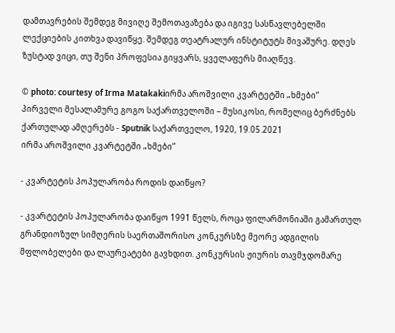დამთავრების შემდეგ მივიღე შემოთავაზება და იგივე სასწავლებელში ლექციების კითხვა დავიწყე. შემდეგ თეატრალურ ინსტიტუტს მივაშურე. დღეს ზუსტად ვიცი, თუ შენი პროფესია გიყვარს, ყველაფერს მიაღწევ.

© photo: courtesy of Irma Matakakiირმა აროშვილი კვარტეტში „ხმები“
პირველი მესალამურე გოგო საქართველოში – მუსიკოსი, რომელიც ბერძნებს ქართულად ამღერებს - Sputnik საქართველო, 1920, 19.05.2021
ირმა აროშვილი კვარტეტში „ხმები“

- კვარტეტის პოპულარობა როდის დაიწყო?

- კვარტეტის პოპულარობა დაიწყო 1991 წელს, როცა ფილარმონიაში გამართულ გრანდიოზულ სიმღერის საერთაშორისო კონკურსზე მეორე ადგილის მფლობელები და ლაურეატები გავხდით. კონკურსის ჟიურის თავმჯდომარე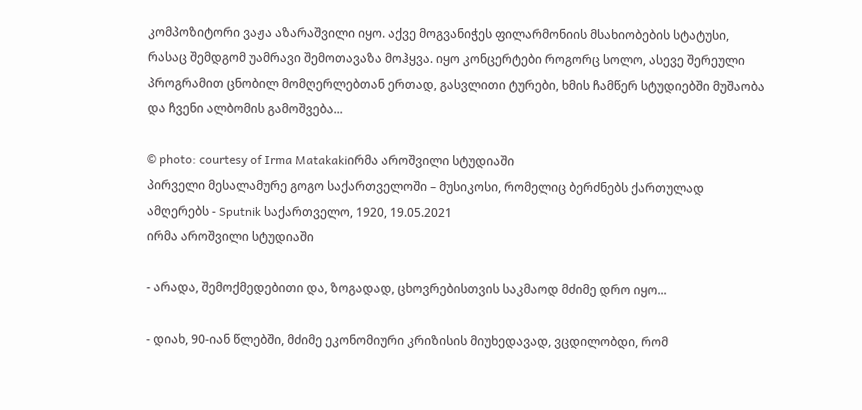კომპოზიტორი ვაჟა აზარაშვილი იყო. აქვე მოგვანიჭეს ფილარმონიის მსახიობების სტატუსი, რასაც შემდგომ უამრავი შემოთავაზა მოჰყვა. იყო კონცერტები როგორც სოლო, ასევე შერეული პროგრამით ცნობილ მომღერლებთან ერთად, გასვლითი ტურები, ხმის ჩამწერ სტუდიებში მუშაობა და ჩვენი ალბომის გამოშვება...

© photo: courtesy of Irma Matakakiირმა აროშვილი სტუდიაში
პირველი მესალამურე გოგო საქართველოში – მუსიკოსი, რომელიც ბერძნებს ქართულად ამღერებს - Sputnik საქართველო, 1920, 19.05.2021
ირმა აროშვილი სტუდიაში

- არადა, შემოქმედებითი და, ზოგადად, ცხოვრებისთვის საკმაოდ მძიმე დრო იყო...

- დიახ, 90-იან წლებში, მძიმე ეკონომიური კრიზისის მიუხედავად, ვცდილობდი, რომ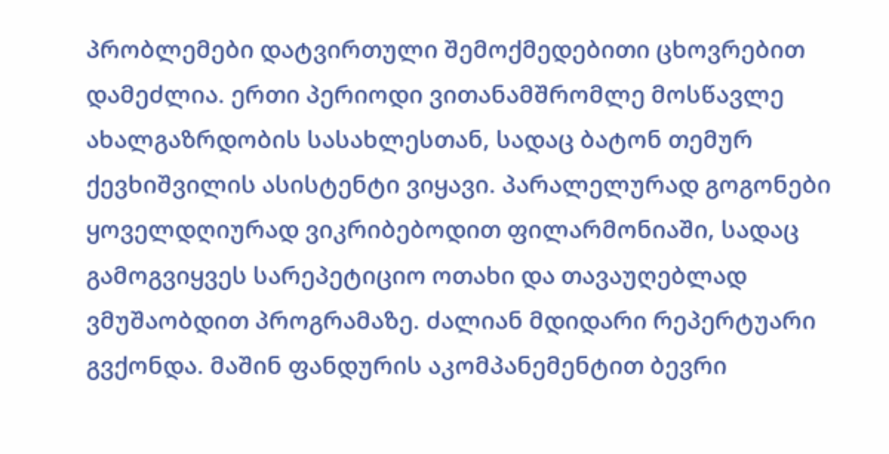პრობლემები დატვირთული შემოქმედებითი ცხოვრებით დამეძლია. ერთი პერიოდი ვითანამშრომლე მოსწავლე ახალგაზრდობის სასახლესთან, სადაც ბატონ თემურ ქევხიშვილის ასისტენტი ვიყავი. პარალელურად გოგონები ყოველდღიურად ვიკრიბებოდით ფილარმონიაში, სადაც გამოგვიყვეს სარეპეტიციო ოთახი და თავაუღებლად ვმუშაობდით პროგრამაზე. ძალიან მდიდარი რეპერტუარი გვქონდა. მაშინ ფანდურის აკომპანემენტით ბევრი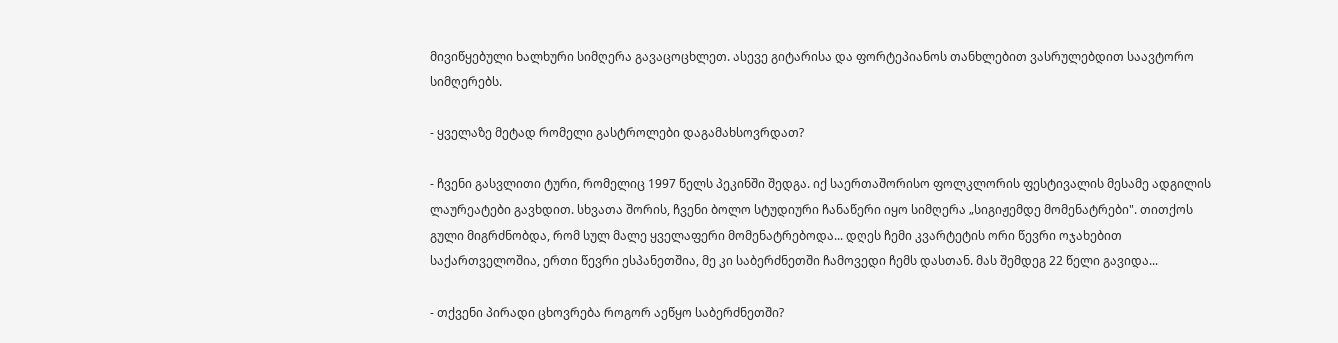მივიწყებული ხალხური სიმღერა გავაცოცხლეთ. ასევე გიტარისა და ფორტეპიანოს თანხლებით ვასრულებდით საავტორო სიმღერებს.

- ყველაზე მეტად რომელი გასტროლები დაგამახსოვრდათ?

- ჩვენი გასვლითი ტური, რომელიც 1997 წელს პეკინში შედგა. იქ საერთაშორისო ფოლკლორის ფესტივალის მესამე ადგილის ლაურეატები გავხდით. სხვათა შორის, ჩვენი ბოლო სტუდიური ჩანაწერი იყო სიმღერა „სიგიჟემდე მომენატრები". თითქოს გული მიგრძნობდა, რომ სულ მალე ყველაფერი მომენატრებოდა... დღეს ჩემი კვარტეტის ორი წევრი ოჯახებით საქართველოშია, ერთი წევრი ესპანეთშია, მე კი საბერძნეთში ჩამოვედი ჩემს დასთან. მას შემდეგ 22 წელი გავიდა...

- თქვენი პირადი ცხოვრება როგორ აეწყო საბერძნეთში?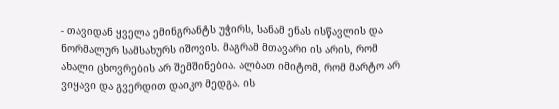- თავიდან ყველა ემინგრანტს უჭირს, სანამ ენას ისწავლის და ნორმალურ სამსახურს იშოვის. მაგრამ მთავარი ის არის, რომ ახალი ცხოვრების არ შემშინებია. ალბათ იმიტომ, რომ მარტო არ ვიყავი და გვერდით დაიკო მედგა. ის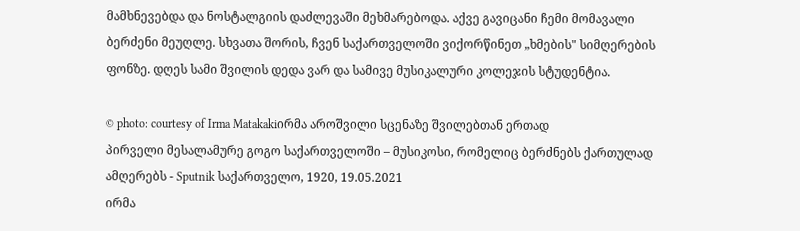მამხნევებდა და ნოსტალგიის დაძლევაში მეხმარებოდა. აქვე გავიცანი ჩემი მომავალი ბერძენი მეუღლე. სხვათა შორის, ჩვენ საქართველოში ვიქორწინეთ „ხმების" სიმღერების ფონზე. დღეს სამი შვილის დედა ვარ და სამივე მუსიკალური კოლეჯის სტუდენტია.

© photo: courtesy of Irma Matakakiირმა აროშვილი სცენაზე შვილებთან ერთად
პირველი მესალამურე გოგო საქართველოში – მუსიკოსი, რომელიც ბერძნებს ქართულად ამღერებს - Sputnik საქართველო, 1920, 19.05.2021
ირმა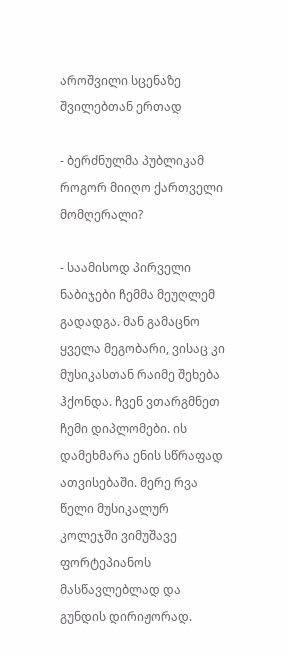აროშვილი სცენაზე შვილებთან ერთად

- ბერძნულმა პუბლიკამ როგორ მიიღო ქართველი მომღერალი?

- საამისოდ პირველი ნაბიჯები ჩემმა მეუღლემ გადადგა. მან გამაცნო ყველა მეგობარი, ვისაც კი მუსიკასთან რაიმე შეხება ჰქონდა. ჩვენ ვთარგმნეთ ჩემი დიპლომები. ის დამეხმარა ენის სწრაფად ათვისებაში. მერე რვა წელი მუსიკალურ კოლეჯში ვიმუშავე ფორტეპიანოს მასწავლებლად და გუნდის დირიჟორად.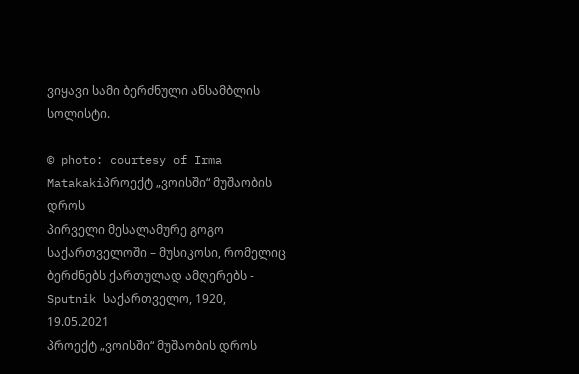ვიყავი სამი ბერძნული ანსამბლის სოლისტი.

© photo: courtesy of Irma Matakakiპროექტ „ვოისში“ მუშაობის დროს
პირველი მესალამურე გოგო საქართველოში – მუსიკოსი, რომელიც ბერძნებს ქართულად ამღერებს - Sputnik საქართველო, 1920, 19.05.2021
პროექტ „ვოისში“ მუშაობის დროს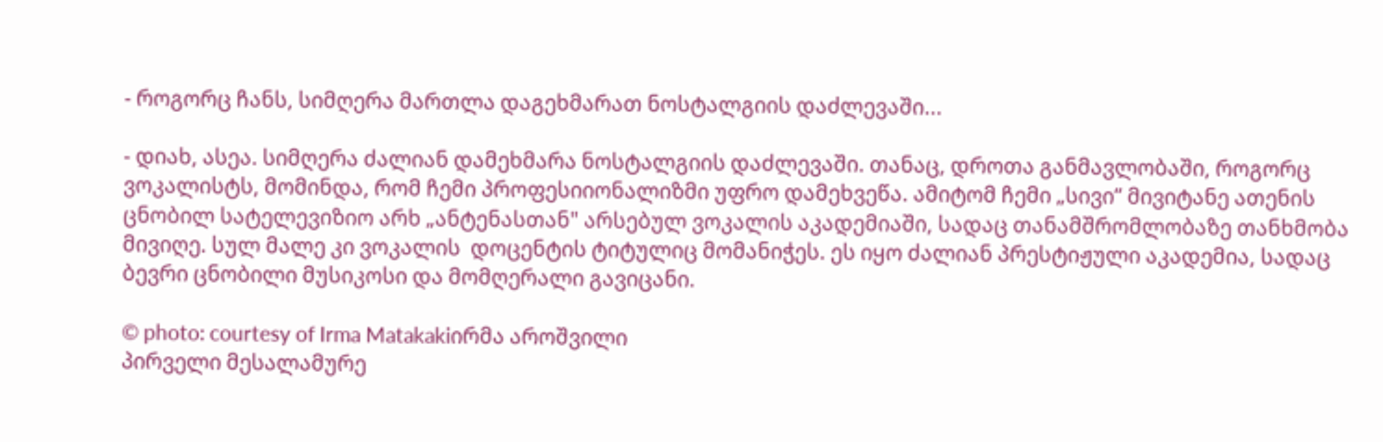- როგორც ჩანს, სიმღერა მართლა დაგეხმარათ ნოსტალგიის დაძლევაში...

- დიახ, ასეა. სიმღერა ძალიან დამეხმარა ნოსტალგიის დაძლევაში. თანაც, დროთა განმავლობაში, როგორც ვოკალისტს, მომინდა, რომ ჩემი პროფესიიონალიზმი უფრო დამეხვეწა. ამიტომ ჩემი „სივი“ მივიტანე ათენის ცნობილ სატელევიზიო არხ „ანტენასთან" არსებულ ვოკალის აკადემიაში, სადაც თანამშრომლობაზე თანხმობა მივიღე. სულ მალე კი ვოკალის  დოცენტის ტიტულიც მომანიჭეს. ეს იყო ძალიან პრესტიჟული აკადემია, სადაც ბევრი ცნობილი მუსიკოსი და მომღერალი გავიცანი.

© photo: courtesy of Irma Matakakiირმა აროშვილი
პირველი მესალამურე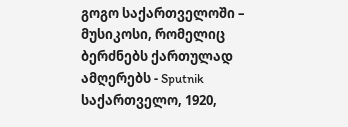გოგო საქართველოში – მუსიკოსი, რომელიც ბერძნებს ქართულად ამღერებს - Sputnik საქართველო, 1920,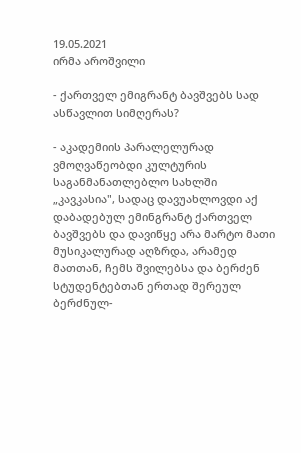19.05.2021
ირმა აროშვილი

- ქართველ ემიგრანტ ბავშვებს სად ასწავლით სიმღერას?

- აკადემიის პარალელურად ვმოღვაწეობდი კულტურის საგანმანათლებლო სახლში „კავკასია", სადაც დავუახლოვდი აქ დაბადებულ ემინგრანტ ქართველ ბავშვებს და დავიწყე არა მარტო მათი მუსიკალურად აღზრდა, არამედ მათთან, ჩემს შვილებსა და ბერძენ სტუდენტებთან ერთად შერეულ ბერძნულ-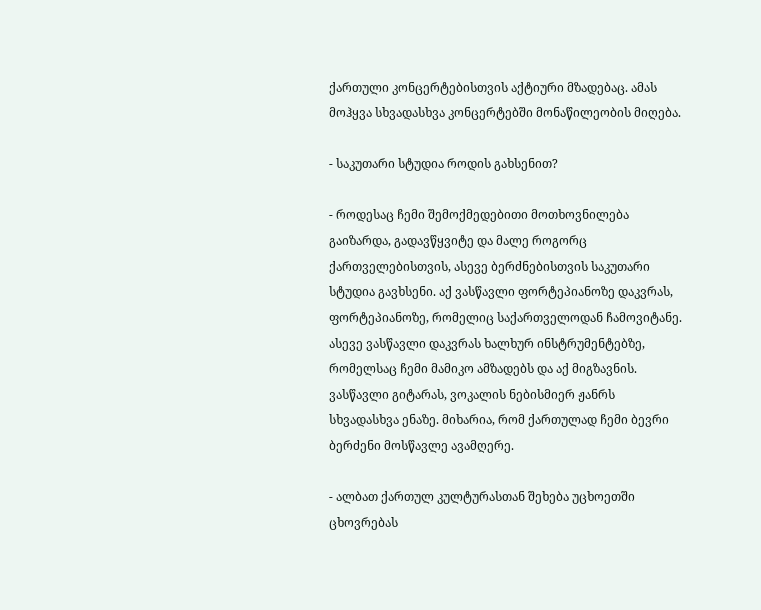ქართული კონცერტებისთვის აქტიური მზადებაც. ამას მოჰყვა სხვადასხვა კონცერტებში მონაწილეობის მიღება.

- საკუთარი სტუდია როდის გახსენით?

- როდესაც ჩემი შემოქმედებითი მოთხოვნილება გაიზარდა, გადავწყვიტე და მალე როგორც ქართველებისთვის, ასევე ბერძნებისთვის საკუთარი სტუდია გავხსენი. აქ ვასწავლი ფორტეპიანოზე დაკვრას, ფორტეპიანოზე, რომელიც საქართველოდან ჩამოვიტანე. ასევე ვასწავლი დაკვრას ხალხურ ინსტრუმენტებზე, რომელსაც ჩემი მამიკო ამზადებს და აქ მიგზავნის. ვასწავლი გიტარას, ვოკალის ნებისმიერ ჟანრს სხვადასხვა ენაზე. მიხარია, რომ ქართულად ჩემი ბევრი ბერძენი მოსწავლე ავამღერე.

- ალბათ ქართულ კულტურასთან შეხება უცხოეთში ცხოვრებას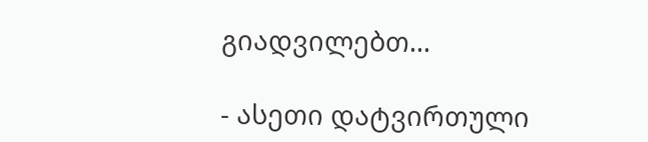გიადვილებთ...

- ასეთი დატვირთული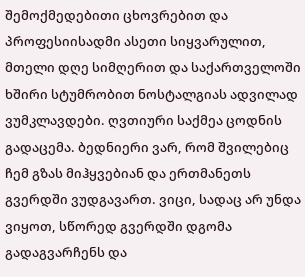შემოქმედებითი ცხოვრებით და პროფესიისადმი ასეთი სიყვარულით, მთელი დღე სიმღერით და საქართველოში ხშირი სტუმრობით ნოსტალგიას ადვილად ვუმკლავდები. ღვთიური საქმეა ცოდნის გადაცემა. ბედნიერი ვარ, რომ შვილებიც ჩემ გზას მიჰყვებიან და ერთმანეთს გვერდში ვუდგავართ. ვიცი, სადაც არ უნდა ვიყოთ, სწორედ გვერდში დგომა გადაგვარჩენს და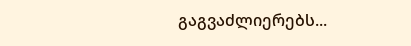გაგვაძლიერებს...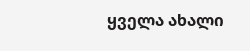ყველა ახალი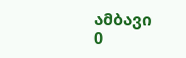ამბავი
0